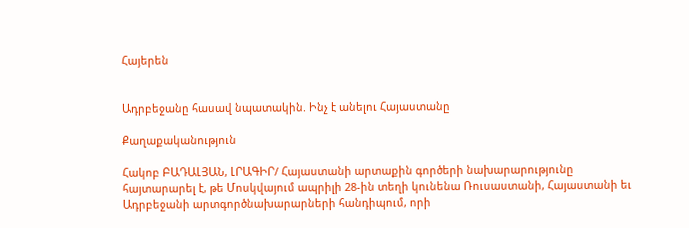Հայերեն


Ադրբեջանը հասավ նպատակին. Ինչ է անելու Հայաստանը

Քաղաքականություն

Հակոբ ԲԱԴԱԼՅԱՆ, ԼՐԱԳԻՐ/ Հայաստանի արտաքին գործերի նախարարությունը հայտարարել է, թե Մոսկվայում ապրիլի 28-ին տեղի կունենա Ռուսաստանի, Հայաստանի եւ Ադրբեջանի արտգործնախարարների հանդիպում, որի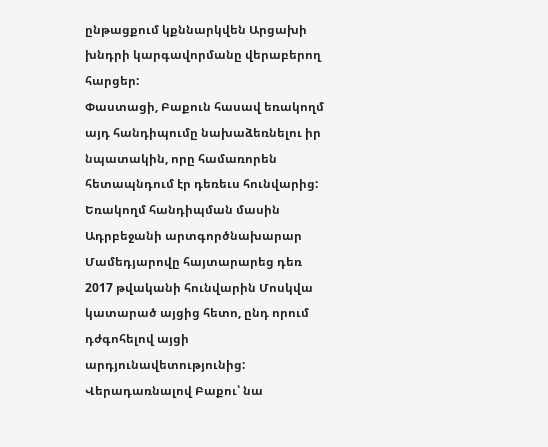ընթացքում կքննարկվեն Արցախի խնդրի կարգավորմանը վերաբերող հարցեր:
Փաստացի, Բաքուն հասավ եռակողմ այդ հանդիպումը նախաձեռնելու իր նպատակին, որը համառորեն հետապնդում էր դեռեւս հունվարից: Եռակողմ հանդիպման մասին Ադրբեջանի արտգործնախարար Մամեդյարովը հայտարարեց դեռ 2017 թվականի հունվարին Մոսկվա կատարած այցից հետո, ընդ որում դժգոհելով այցի արդյունավետությունից: Վերադառնալով Բաքու՝ նա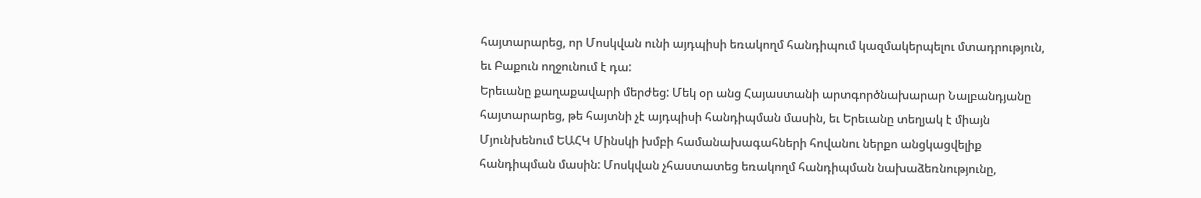հայտարարեց, որ Մոսկվան ունի այդպիսի եռակողմ հանդիպում կազմակերպելու մտադրություն, եւ Բաքուն ողջունում է դա:
Երեւանը քաղաքավարի մերժեց: Մեկ օր անց Հայաստանի արտգործնախարար Նալբանդյանը հայտարարեց, թե հայտնի չէ այդպիսի հանդիպման մասին, եւ Երեւանը տեղյակ է միայն Մյունխենում ԵԱՀԿ Մինսկի խմբի համանախագահների հովանու ներքո անցկացվելիք հանդիպման մասին: Մոսկվան չհաստատեց եռակողմ հանդիպման նախաձեռնությունը,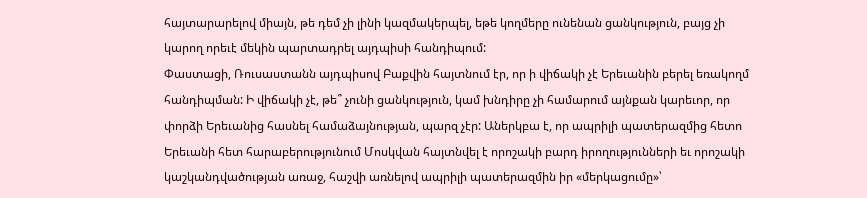հայտարարելով միայն, թե դեմ չի լինի կազմակերպել, եթե կողմերը ունենան ցանկություն, բայց չի կարող որեւէ մեկին պարտադրել այդպիսի հանդիպում:
Փաստացի, Ռուսաստանն այդպիսով Բաքվին հայտնում էր, որ ի վիճակի չէ Երեւանին բերել եռակողմ հանդիպման: Ի վիճակի չէ, թե՞ չունի ցանկություն, կամ խնդիրը չի համարում այնքան կարեւոր, որ փորձի Երեւանից հասնել համաձայնության, պարզ չէր: Աներկբա է, որ ապրիլի պատերազմից հետո Երեւանի հետ հարաբերությունում Մոսկվան հայտնվել է որոշակի բարդ իրողությունների եւ որոշակի կաշկանդվածության առաջ, հաշվի առնելով ապրիլի պատերազմին իր «մերկացումը»՝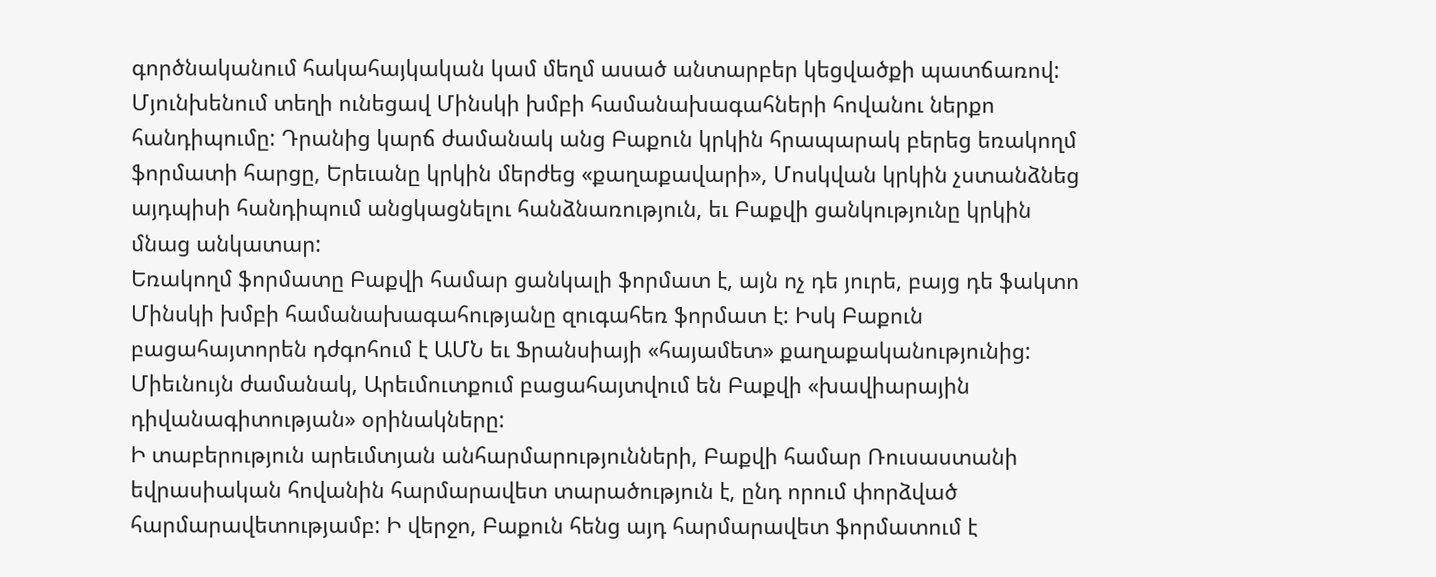գործնականում հակահայկական կամ մեղմ ասած անտարբեր կեցվածքի պատճառով:
Մյունխենում տեղի ունեցավ Մինսկի խմբի համանախագահների հովանու ներքո հանդիպումը: Դրանից կարճ ժամանակ անց Բաքուն կրկին հրապարակ բերեց եռակողմ ֆորմատի հարցը, Երեւանը կրկին մերժեց «քաղաքավարի», Մոսկվան կրկին չստանձնեց այդպիսի հանդիպում անցկացնելու հանձնառություն, եւ Բաքվի ցանկությունը կրկին մնաց անկատար:
Եռակողմ ֆորմատը Բաքվի համար ցանկալի ֆորմատ է, այն ոչ դե յուրե, բայց դե ֆակտո Մինսկի խմբի համանախագահությանը զուգահեռ ֆորմատ է: Իսկ Բաքուն բացահայտորեն դժգոհում է ԱՄՆ եւ Ֆրանսիայի «հայամետ» քաղաքականությունից: Միեւնույն ժամանակ, Արեւմուտքում բացահայտվում են Բաքվի «խավիարային դիվանագիտության» օրինակները:
Ի տաբերություն արեւմտյան անհարմարությունների, Բաքվի համար Ռուսաստանի եվրասիական հովանին հարմարավետ տարածություն է, ընդ որում փորձված հարմարավետությամբ: Ի վերջո, Բաքուն հենց այդ հարմարավետ ֆորմատում է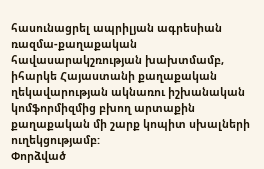հասունացրել ապրիլյան ագրեսիան ռազմա-քաղաքական հավասարակշռության խախտմամբ, իհարկե Հայաստանի քաղաքական ղեկավարության ակնառու իշխանական կոմֆորմիզմից բխող արտաքին քաղաքական մի շարք կոպիտ սխալների ուղեկցությամբ:
Փորձված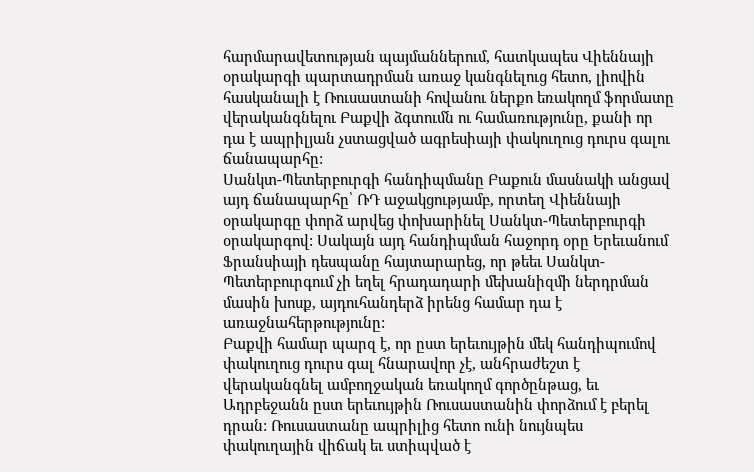հարմարավետության պայմաններում, հատկապես Վիեննայի օրակարգի պարտադրման առաջ կանգնելուց հետո, լիովին հասկանալի է Ռուսաստանի հովանու ներքո եռակողմ ֆորմատը վերականգնելու Բաքվի ձգտումն ու համառությունը, քանի որ դա է ապրիլյան չստացված ագրեսիայի փակուղուց դուրս գալու ճանապարհը:
Սանկտ-Պետերբուրգի հանդիպմանը Բաքուն մասնակի անցավ այդ ճանապարհը՝ ՌԴ աջակցությամբ, որտեղ Վիեննայի օրակարգը փորձ արվեց փոխարինել Սանկտ-Պետերբուրգի օրակարգով: Սակայն այդ հանդիպման հաջորդ օրը Երեւանում Ֆրանսիայի դեսպանը հայտարարեց, որ թեեւ Սանկտ-Պետերբուրգում չի եղել հրադադարի մեխանիզմի ներդրման մասին խոսք, այդուհանդերձ իրենց համար դա է առաջնահերթությունը:
Բաքվի համար պարզ է, որ ըստ երեւույթին մեկ հանդիպումով փակուղուց դուրս գալ հնարավոր չէ, անհրաժեշտ է վերականգնել ամբողջական եռակողմ գործընթաց, եւ Ադրբեջանն ըստ երեւույթին Ռուսաստանին փորձում է բերել դրան: Ռուսաստանը ապրիլից հետո ունի նույնպես փակուղային վիճակ եւ ստիպված է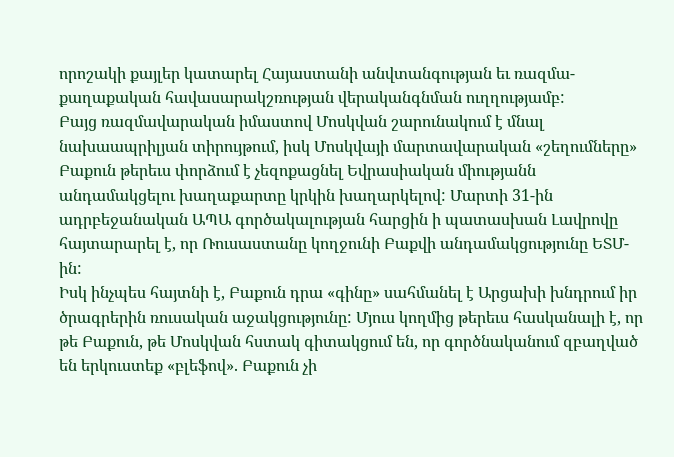որոշակի քայլեր կատարել Հայաստանի անվտանգության եւ ռազմա-քաղաքական հավասարակշռության վերականգնման ուղղությամբ:
Բայց ռազմավարական իմաստով Մոսկվան շարունակում է մնալ նախաապրիլյան տիրույթում, իսկ Մոսկվայի մարտավարական «շեղումները» Բաքուն թերեւս փորձում է չեզոքացնել Եվրասիական միությանն անդամակցելու խաղաքարտը կրկին խաղարկելով: Մարտի 31-ին ադրբեջանական ԱՊԱ գործակալության հարցին ի պատասխան Լավրովը հայտարարել է, որ Ռուսաստանը կողջունի Բաքվի անդամակցությունը ԵՏՄ-ին:
Իսկ ինչպես հայտնի է, Բաքուն դրա «գինը» սահմանել է Արցախի խնդրում իր ծրագրերին ռուսական աջակցությունը: Մյուս կողմից թերեւս հասկանալի է, որ թե Բաքուն, թե Մոսկվան հստակ գիտակցում են, որ գործնականում զբաղված են երկուստեք «բլեֆով». Բաքուն չի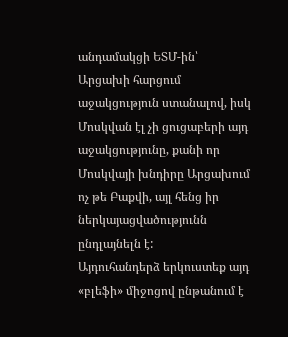անդամակցի ԵՏՄ-ին՝ Արցախի հարցում աջակցություն ստանալով, իսկ Մոսկվան էլ չի ցուցաբերի այդ աջակցությունը, քանի որ Մոսկվայի խնդիրը Արցախում ոչ թե Բաքվի, այլ հենց իր ներկայացվածությունն ընդլայնելն է:
Այդուհանդերձ երկուստեք այդ «բլեֆի» միջոցով ընթանում է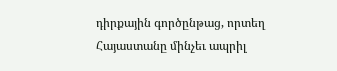դիրքային գործընթաց, որտեղ Հայաստանը մինչեւ ապրիլ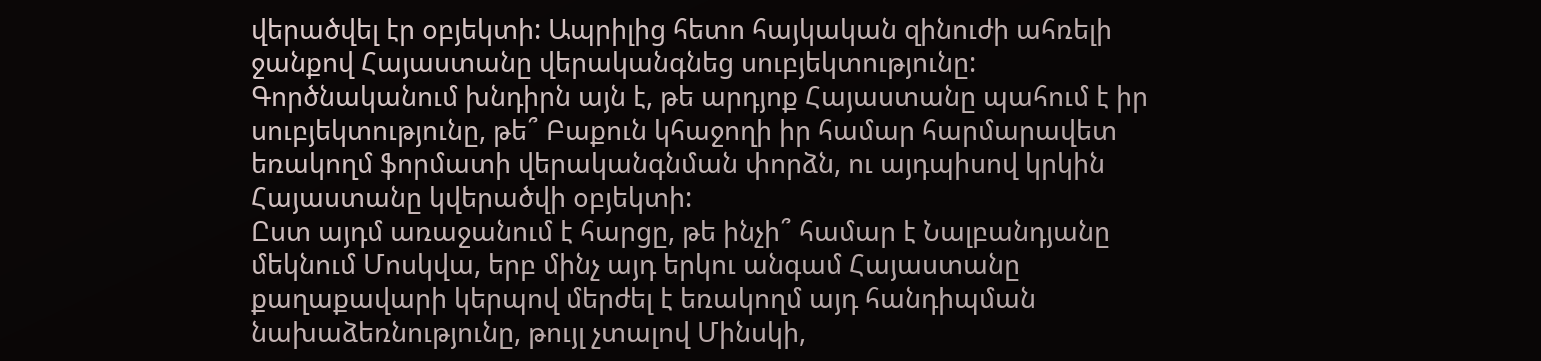վերածվել էր օբյեկտի: Ապրիլից հետո հայկական զինուժի ահռելի ջանքով Հայաստանը վերականգնեց սուբյեկտությունը:
Գործնականում խնդիրն այն է, թե արդյոք Հայաստանը պահում է իր սուբյեկտությունը, թե՞ Բաքուն կհաջողի իր համար հարմարավետ եռակողմ ֆորմատի վերականգնման փորձն, ու այդպիսով կրկին Հայաստանը կվերածվի օբյեկտի:
Ըստ այդմ առաջանում է հարցը, թե ինչի՞ համար է Նալբանդյանը մեկնում Մոսկվա, երբ մինչ այդ երկու անգամ Հայաստանը քաղաքավարի կերպով մերժել է եռակողմ այդ հանդիպման նախաձեռնությունը, թույլ չտալով Մինսկի,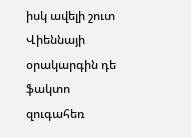իսկ ավելի շուտ Վիեննայի օրակարգին դե ֆակտո զուգահեռ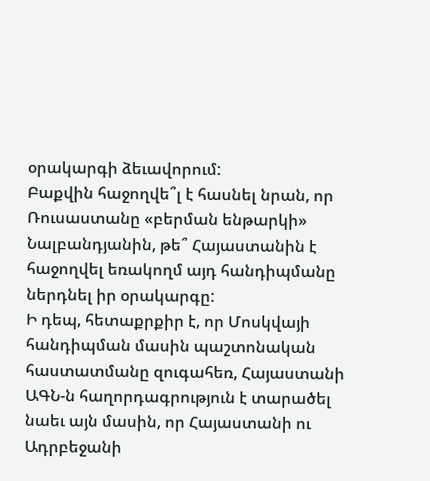օրակարգի ձեւավորում:
Բաքվին հաջողվե՞լ է հասնել նրան, որ Ռուսաստանը «բերման ենթարկի» Նալբանդյանին, թե՞ Հայաստանին է հաջողվել եռակողմ այդ հանդիպմանը ներդնել իր օրակարգը:
Ի դեպ, հետաքրքիր է, որ Մոսկվայի հանդիպման մասին պաշտոնական հաստատմանը զուգահեռ, Հայաստանի ԱԳՆ-ն հաղորդագրություն է տարածել նաեւ այն մասին, որ Հայաստանի ու Ադրբեջանի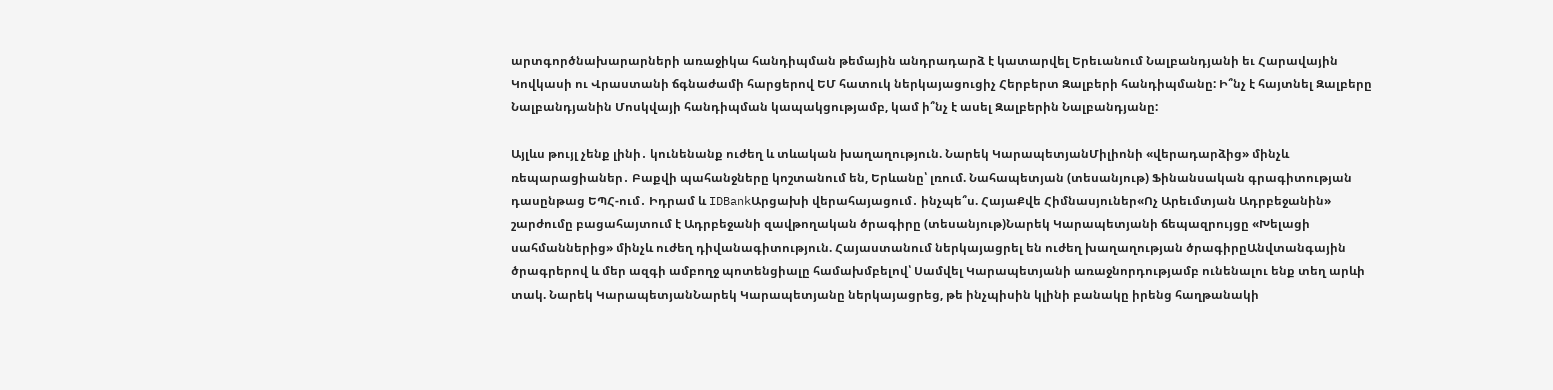արտգործնախարարների առաջիկա հանդիպման թեմային անդրադարձ է կատարվել Երեւանում Նալբանդյանի եւ Հարավային Կովկասի ու Վրաստանի ճգնաժամի հարցերով ԵՄ հատուկ ներկայացուցիչ Հերբերտ Զալբերի հանդիպմանը: Ի՞նչ է հայտնել Զալբերը Նալբանդյանին Մոսկվայի հանդիպման կապակցությամբ, կամ ի՞նչ է ասել Զալբերին Նալբանդյանը:

Այլևս թույլ չենք լինի․ կունենանք ուժեղ և տևական խաղաղություն. Նարեկ ԿարապետյանՄիլիոնի «վերադարձից» մինչև ռեպարացիաներ․ Բաքվի պահանջները կոշտանում են, Երևանը՝ լռում. Նահապետյան (տեսանյութ) Ֆինանսական գրագիտության դասընթաց ԵՊՀ-ում․ Իդրամ և IDBankԱրցախի վերահայացում․ ինչպե՞ս. ՀայաՔվե Հիմնասյուներ«Ոչ Արեւմտյան Ադրբեջանին» շարժումը բացահայտում է Ադրբեջանի զավթողական ծրագիրը (տեսանյութ)Նարեկ Կարապետյանի ճեպազրույցը «Խելացի սահմաններից» մինչև ուժեղ դիվանագիտություն. Հայաստանում ներկայացրել են ուժեղ խաղաղության ծրագիրըԱնվտանգային ծրագրերով և մեր ազգի ամբողջ պոտենցիալը համախմբելով՝ Սամվել Կարապետյանի առաջնորդությամբ ունենալու ենք տեղ արևի տակ. Նարեկ ԿարապետյանՆարեկ Կարապետյանը ներկայացրեց, թե ինչպիսին կլինի բանակը իրենց հաղթանակի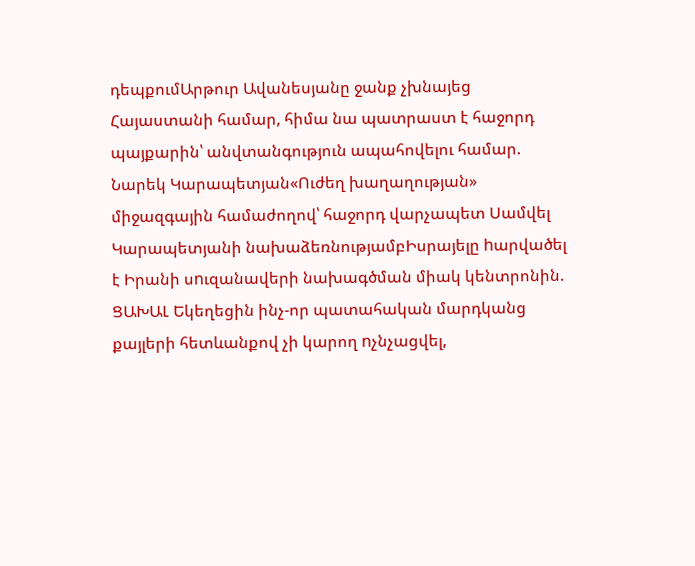դեպքումԱրթուր Ավանեսյանը ջանք չխնայեց Հայաստանի համար, հիմա նա պատրաստ է հաջորդ պայքարին՝ անվտանգություն ապահովելու համար. Նարեկ Կարապետյան«Ուժեղ խաղաղության» միջազգային համաժողով՝ հաջորդ վարչապետ Սամվել Կարապետյանի նախաձեռնությամբԻսրայելը hարվածել է Իրանի սnւզանավերի նախագծման միակ կենտրոնին. ՑԱԽԱԼ Եկեղեցին ինչ-որ պատահական մարդկանց քայլերի հետևանքով չի կարող nչնչացվել,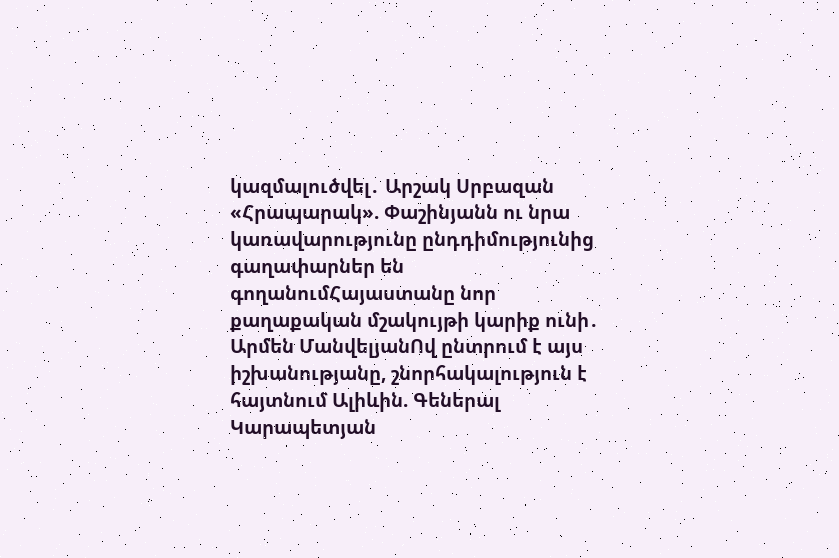կազմալուծվել․ Արշակ Սրբազան «Հրապարակ». Փաշինյանն ու նրա կառավարությունը ընդդիմությունից գաղափարներ են գողանումՀայաստանը նոր քաղաքական մշակույթի կարիք ունի․ Արմեն ՄանվելյանՈվ ընտրում է այս իշխանությանը, շնորհակալություն է հայտնում Ալիևին. Գեներալ Կարապետյան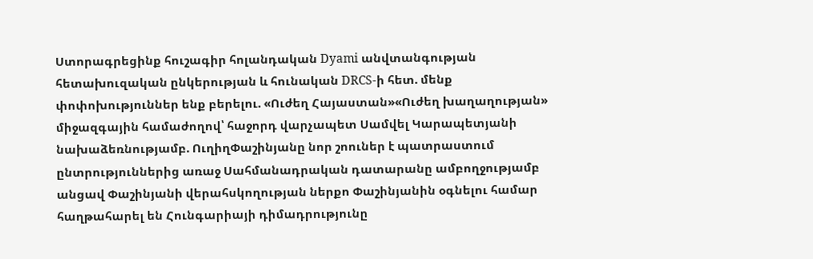Ստորագրեցինք հուշագիր հոլանդական Dyami անվտանգության հետախուզական ընկերության և հունական DRCS-ի հետ. մենք փոփոխություններ ենք բերելու. «Ուժեղ Հայաստան»«Ուժեղ խաղաղության» միջազգային համաժողով՝ հաջորդ վարչապետ Սամվել Կարապետյանի նախաձեռնությամբ. ՈւղիղՓաշինյանը նոր շոուներ է պատրաստում ընտրություններից առաջ Սահմանադրական դատարանը ամբողջությամբ անցավ Փաշինյանի վերահսկողության ներքո Փաշինյանին օգնելու համար հաղթահարել են Հունգարիայի դիմադրությունը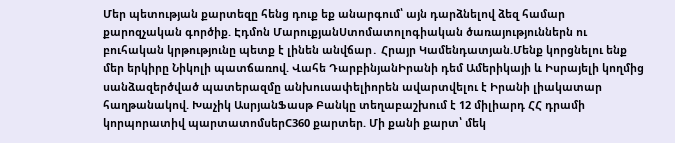Մեր պետության քարտեզը հենց դուք եք անարգում՝ այն դարձնելով ձեզ համար քարոզչական գործիք. Էդմոն ՄարուքյանՍտոմատոլոգիական ծառայություններն ու բուհական կրթությունը պետք է լինեն անվճար․ Հրայր Կամենդատյան.Մենք կորցնելու ենք մեր երկիրը Նիկոլի պատճառով. Վահե ԴարբինյանԻրանի դեմ Ամերիկայի և Իսրայելի կողմից սանձազերծված պատերազմը անխուսափելիորեն ավարտվելու է Իրանի լիակատար հաղթանակով. Խաչիկ ԱսրյանՖասթ Բանկը տեղաբաշխում է 12 միլիարդ ՀՀ դրամի կորպորատիվ պարտատոմսերC360 քարտեր. Մի քանի քարտ՝ մեկ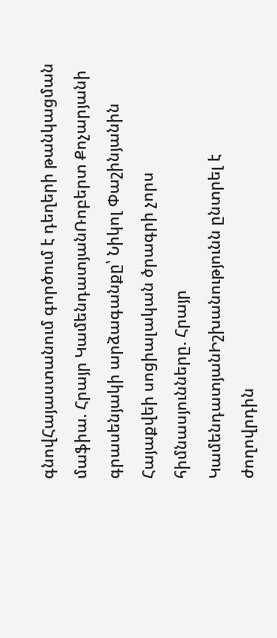գնովՀայաստանում գործում է դեղերի թանկացման մաֆիա. Հրայր ԿամենդատյանՌոբերտ Քոչարյանի գրասենյակի արձագանքը՝ Նիկոլ Փաշինյանին Հայաքվեի սոցիալական ծրագրի չորս հիմնասյունները. Հրայր ԿամենդատյանԻշխանությունն ընտրել է ժողովրդին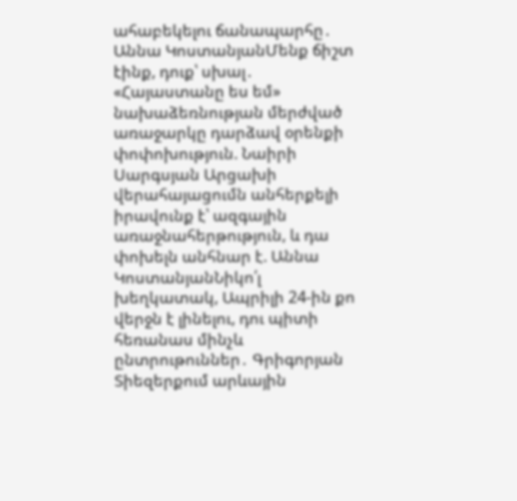ահաբեկելու ճանապարհը․ Աննա ԿոստանյանՄենք ճիշտ էինք, դուք՝ սխալ․ «Հայաստանը ես եմ» նախաձեռնության մերժված առաջարկը դարձավ օրենքի փոփոխություն. Նաիրի Սարգսյան Արցախի վերահայացումն անհերքելի իրավունք է՝ ազգային առաջնահերթություն, և դա փոխելն անհնար է. Աննա ԿոստանյանՆիկո՛լ խեղկատակ, Ապրիլի 24-ին քո վերջն է լինելու, դու պիտի հեռանաս մինչև ընտրութուններ․ Գրիգորյան Տիեզերքում արևային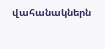վահանակներն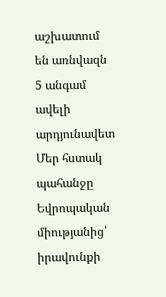աշխատում են առնվազն 5 անգամ ավելի արդյունավետ Մեր հստակ պահանջը Եվրոպական միությանից՝ իրավունքի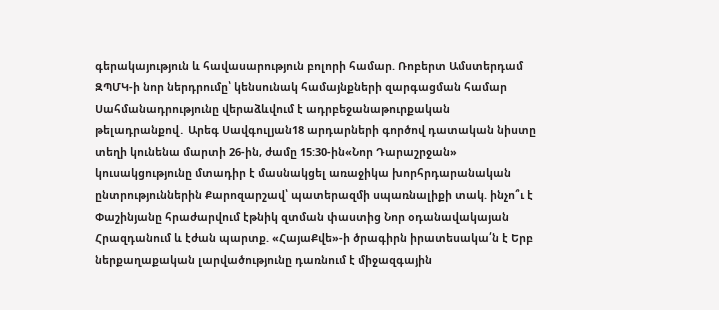գերակայություն և հավասարություն բոլորի համար. Ռոբերտ Ամստերդամ ԶՊՄԿ-ի նոր ներդրումը՝ կենսունակ համայնքների զարգացման համար Սահմանադրությունը վերաձևվում է ադրբեջանաթուրքական թելադրանքով․ Արեգ Սավգուլյան18 արդարների գործով դատական նիստը տեղի կունենա մարտի 26-ին, ժամը 15:30-ին«Նոր Դարաշրջան» կուսակցությունը մտադիր է մասնակցել առաջիկա խորհրդարանական ընտրություններին Քարոզարշավ՝ պատերազմի սպառնալիքի տակ. ինչո՞ւ է Փաշինյանը հրաժարվում էթնիկ զտման փաստից Նոր օդանավակայան Հրազդանում և էժան պարտք. «ՀայաՔվե»-ի ծրագիրն իրատեսակա՛ն է Երբ ներքաղաքական լարվածությունը դառնում է միջազգային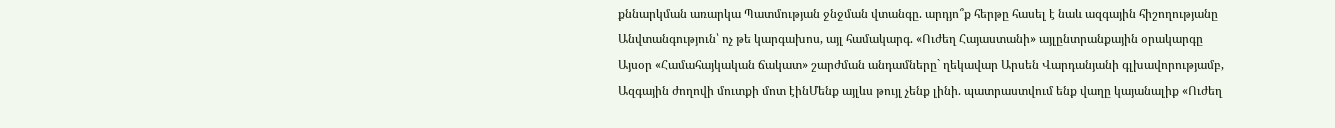քննարկման առարկա Պատմության ջնջման վտանգը. արդյո՞ք հերթը հասել է նաև ազգային հիշողությանը Անվտանգություն՝ ոչ թե կարգախոս, այլ համակարգ. «Ուժեղ Հայաստանի» այլընտրանքային օրակարգը Այսօր «Համահայկական ճակատ» շարժման անդամները` ղեկավար Արսեն Վարդանյանի գլխավորությամբ, Ազգային ժողովի մուտքի մոտ էինՄենք այլևս թույլ չենք լինի. պատրաստվում ենք վաղը կայանալիք «Ուժեղ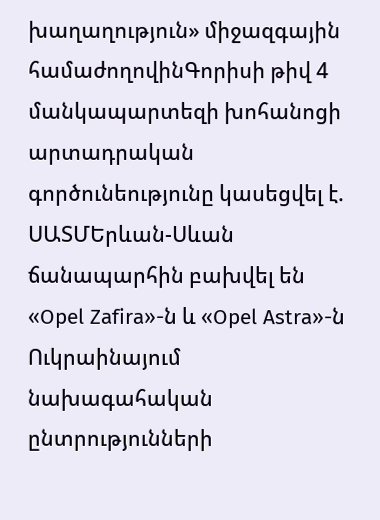խաղաղություն» միջազգային համաժողովինԳորիսի թիվ 4 մանկապարտեզի խոհանոցի արտադրական գործունեությունը կասեցվել է. ՍԱՏՄԵրևան-Սևան ճանապարհին բախվել են «Opel Zafira»-ն և «Opel Astra»-ն Ուկրաինայում նախագահական ընտրությունների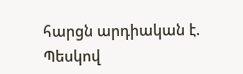հարցն արդիական է. Պեսկով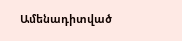Ամենադիտված